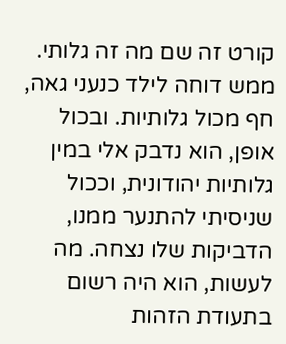קורט זה שם מה זה גלותי. ממש דוחה לילד כנעני גאה, חף מכול גלותיות. ובכול אופן, הוא נדבק אלי במין גלותיות יהודונית, וככול שניסיתי להתנער ממנו, הדביקות שלו נצחה. מה לעשות, הוא היה רשום בתעודת הזהות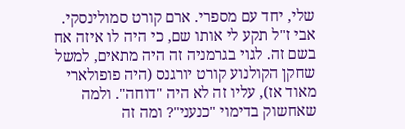שלי, יחד עם מספרי. ארם קורט סמולינסקי. אבי ז"ל תקע לי אותו שם, כי היה לו איזה אח בשם זה. לגוי בגרמניה זה היה מתאים, למשל שחקן הקולנוע קורט יורגנס (היה פופולארי מאוד אז), עליו זה לא היה "דוחה". ולמה שאחשוק בדימוי "כנעני"? ומה זה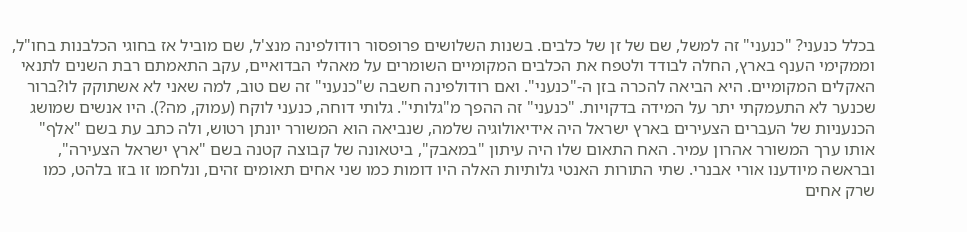בכלל כנעני? "כנעני" זה למשל, שם של זן של כלבים. בשנות השלושים פרופסור רודולפינה מנצ'ל, שם מוביל אז בחוגי הכלבנות בחו"ל, וממקימי הענף בארץ, החלה לבודד ולטפח את הכלבים המקומיים השומרים על מאהלי הבדואיים, עקב התאמתם רבת השנים לתנאי האקלים המקומיים. היא הביאה להכרה בזן ה-"כנעני". ואם רודולפינה חשבה ש"כנעני" זה שם טוב, למה שאני לא אשתוקק לו?ברור שכנער לא התעמקתי יתר על המידה בדקויות. "כנעני" זה ההפך מ"גלותי". גלותי דוחה, כנעני לוקח (עמוק, מה?). היו אנשים שמושג הכנעניות של העברים הצעירים בארץ ישראל היה אידיאולוגיה שלמה, שנביאה הוא המשורר יונתן רטוש, ולה כתב עת בשם "אלף" אותו ערך המשורר אהרון עמיר. האח התאום שלו היה עיתון "במאבק", ביטאונה של קבוצה קטנה בשם "ארץ ישראל הצעירה", ובראשה מיודענו אורי אבנרי. שתי התורות האנטי גלותיות האלה היו דומות כמו שני אחים תאומים זהים, ונלחמו זו בזו בלהט, כמו שרק אחים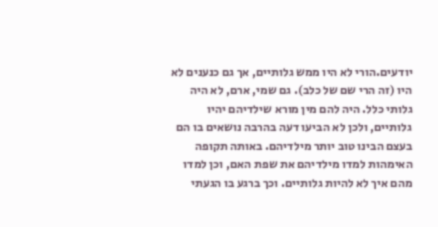יודעים.הורי לא היו ממש גלותיים, אך גם כנענים לא היו (זה הרי שם של כלב). גם שמי, ארם, לא היה גלותי כלל. היה להם מין מורא שילדיהם יהיו גלותיים, ולכן לא הביעו דעה בהרבה נושאים בו הם בעצם הבינו טוב יותר מילדיהם. באותה תקופה האימהות למדו מילדיהם את שפת האם, וכן למדו מהם איך לא להיות גלותיים. וכך ברגע בו הגעתי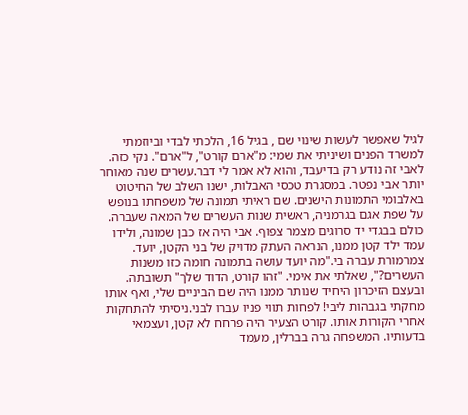לגיל שאפשר לעשות שינוי שם , בגיל 16, הלכתי לבדי וביוזמתי למשרד הפנים ושיניתי את שמי: מ"ארם קורט", ל"ארם". נקי כזה. לאבי זה נודע רק בדיעבד, והוא לא אמר לי דבר.עשרים שנה מאוחר יותר אבי נפטר. במסגרת טכסי האבלות, ישנו השלב של החיטוט באלבומי התמונות הישנים. שם ראיתי תמונה של משפחתו בנופש על שפת אגם בגרמניה, ראשית שנות העשרים של המאה שעברה. כולם בבגדי יד סרוגים מצמר צפוף. אבי היה אז כבן שמונה, ולידו עמד ילד קטן ממנו, הנראה העתק מדויק של בני הקטן, יועד. צמרמורת עברה בי."מה יועד עושה בתמונה חומה כזו משנות העשרים?", שאלתי את אימי. "זהו קורט, הדוד שלך" תשובתה. ובעצם הזיכרון היחיד שנותר ממנו היה שם הביניים שלי, ואף אותו מחקתי בגבהות ליבי! לפחות תווי פניו עברו לבני.ניסיתי להתחקות אחרי הקורות אותו. קורט הצעיר היה פרחח לא קטן, ועצמאי בדעותיו. המשפחה גרה בברלין, מעמד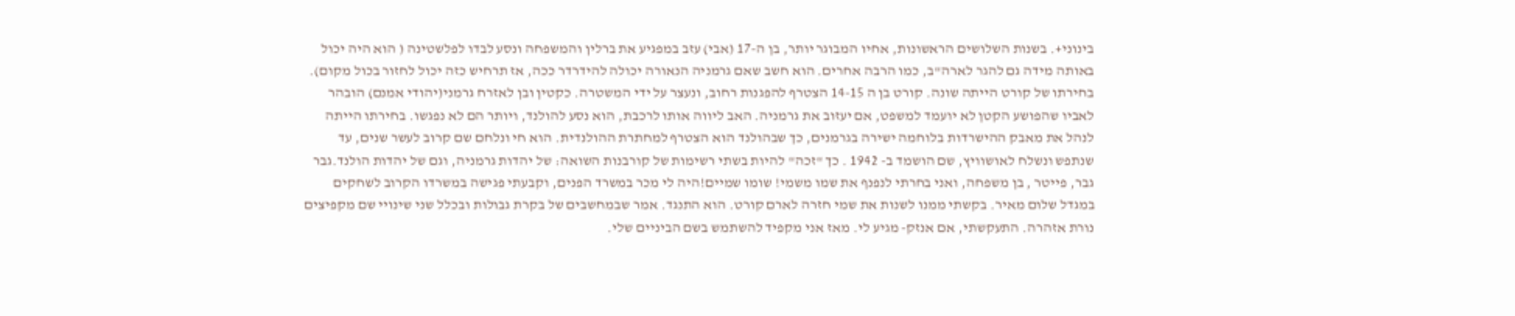בינוני+. בשנות השלושים הראשונות, אחיו המבוגר יותר, בן ה-17 (אבי) עזב במפגיע את ברלין והמשפחה ונסע לבדו לפלשטינה ( הוא היה יכול באותה מידה גם להגר לארה"ב, כמו הרבה אחרים. הוא חשב שאם גרמניה הנאורה יכולה להידרדר ככה, אז תרחיש כזה יכול לחזור בכול מקום). בחירתו של קורט הייתה שונה. קורט בן ה 14-15 הצטרף להפגנות רחוב, ונעצר על ידי המשטרה. כקטין ובן לאזרח גרמני(יהודי אמנם) הובהר לאביו שהפושע הקטן לא יועמד למשפט, אם יעזוב את גרמניה. האב ליווה אותו לרכבת, הוא נסע להולנד, ויותר הם לא נפגשו. בחירתו הייתה לנהל את מאבק ההישרדות בלוחמה ישירה בגרמנים, כך שבהולנד הוא הצטרף למחתרת ההולנדית. הוא חי ונלחם שם קרוב לעשר שנים, עד שנתפש ונשלח לאושוויץ, שם הושמד ב- 1942 . כך "זכה" להיות בשתי רשימות של קורבנות השואה: של יהדות גרמניה, וגם של יהדות הולנד.גבר גבר, פייטר , בן משפחה, ואני בחרתי לנפנף את שמו משמי! שומו שמיים!היה לי מכר במשרד הפנים, וקבעתי פגישה במשרדו הקרוב לשחקים במגדל שלום מאיר. בקשתי ממנו לשנות את שמי חזרה לארם קורט. הוא התנגד. אמר שבמחשבים של בקרת גבולות ובכלל שני שינויי שם מקפיצים נורת אזהרה. התעקשתי, אם אנזק- מגיע לי. מאז אני מקפיד להשתמש בשם הביניים שלי.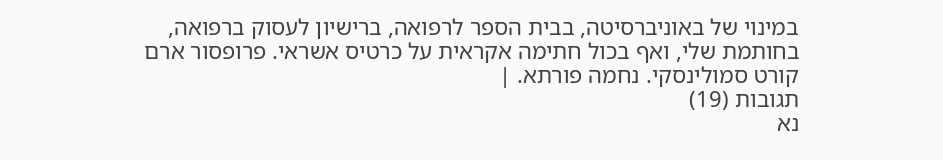במינוי של באוניברסיטה, בבית הספר לרפואה, ברישיון לעסוק ברפואה, בחותמת שלי, ואף בכול חתימה אקראית על כרטיס אשראי. פרופסור ארם קורט סמולינסקי. נחמה פורתא. |
תגובות (19)
נא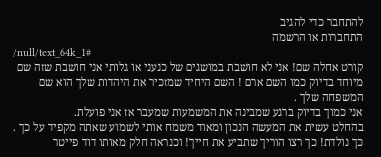להתחבר כדי להגיב
התחברות או הרשמה
/null/text_64k_1#
קורט אחלה שם! אני לא חושבת במושגים של כנעני או גלותי אני חושבת שזה שם מיוחד בדיוק כמו השם ארם ! השם היחיד שמזכיר את היהדות שלך הוא שם המשפחה שלך .
אני כמוך בדיוק ברגע שמבינה את המשמעות שמעבר אז אני פועלת.
בהחלט עשית את המעשה הנכון ומאוד משמח אותי לשמוע שאתה מקפיד על כך .
כך נולדת! כך רצו הוריך שתביע את חייך! וכנראה חלק מאותו דוד פייטר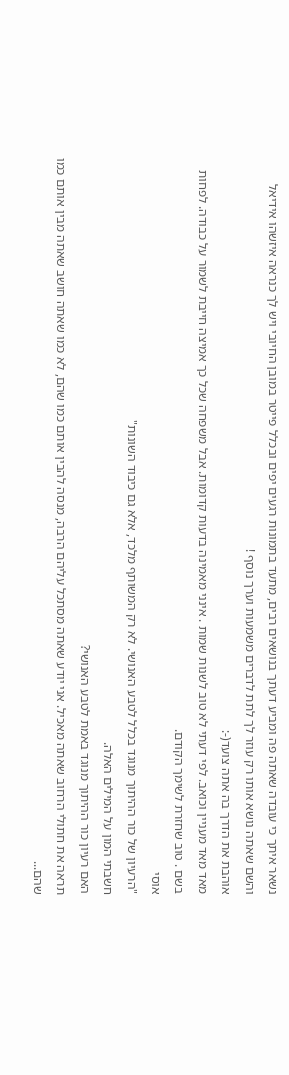נשאר איתך כי עובדה שאתה פה ומביע דעתך בנושאים רבים, מתעד בתמונות רגעים יפים ובכלל פייטר במובן החיובי ויש לך כנראה איזשהו אידיאל והשם שאתה נושא אותו רק עוזר לך לתת לדברים משמעות וערך נוסף !
אוהבת את הדרך בה אתה צועד(-:
מאד מאד מעניין וכואב. לפי דעתי לא טוב לשנות שמות . אינני מאמינה בדעות קדומות. אבל משפחה שכל כך אמיצה חייבת לשמור על כבודה. לפחות בשם . טוב שחזרת לשימך הקודם.
אוסי
"הרעיון של כור ההיתוך מנוגד בכלל לטבע האנושי. לא רק המשותף מלכד, אלא גם כיבוד השונות"
חשבתי המון על המילים האלה.
האם רעיון כור ההיתוך מנוגד באמת לטבע האנושי?
תראה את חתולי הרחוב שאתה מאכיל. אני יודע שאתה מסתכל עליהם הרבה, מנסה להבין אותם כמו שהם, לא כמו שאתה חושב שאתה מבין אותם כמו שהם...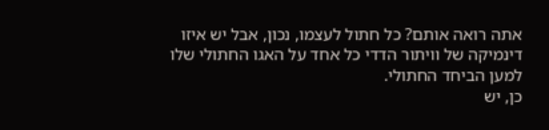אתה רואה אותם? כל חתול לעצמו, נכון, אבל יש איזו דינמיקה של וויתור הדדי כל אחד על האגו החתולי שלו למען הביחד החתולי.
כן, יש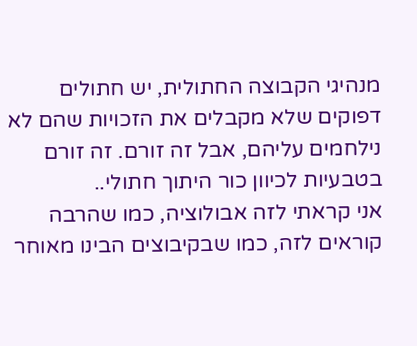מנהיגי הקבוצה החתולית, יש חתולים דפוקים שלא מקבלים את הזכויות שהם לא נילחמים עליהם, אבל זה זורם. זה זורם בטבעיות לכיוון כור היתוך חתולי..
אני קראתי לזה אבולוציה, כמו שהרבה קוראים לזה, כמו שבקיבוצים הבינו מאוחר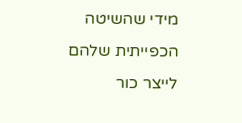מידי שהשיטה הכפייתית שלהם לייצר כור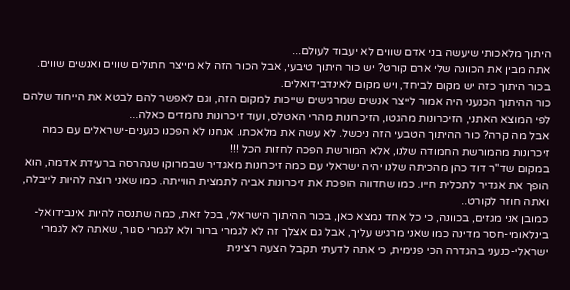היתוך מלאכותי שיעשה בני אדם שווים לא יעבוד לעולם...
אתה מבין את הכוונה שלי ארם קורט? יש כור היתוך טיבעי, אבל הכור הזה לא מייצר חתולים שווים ואנשים שווים.
בכור היתוך כזה יש מקום לביחד, ויש מקום לאינדבידואלים.
כור ההיתוך הכנעני היה אמור לייצר אנשים שמרגישים שייכות למקום הזה, וגם לאפשר להם לבטא את הייחוד שלהם לפי המוצא האתני, הזיכרונות מהגטו, הזיכרונות מהרי האטלס, ועוד זיכרונות נחמדים כאלה...
אבל מה קרה? כור ההיתוך הטבעי הזה ניכשל. לא עשה את מלאכתו. אנחנו לא הפכנו כנענים-ישראלים עם כמה זיכרונות מהמורשת החמודה שלנו, אלא המורשת הפכה לחזות הכל !!!
במקום שד"ר דוד כהן מהכיתה שלנו יהיה ישראלי עם כמה זיכרונות מאגדיר שבמרוקו שנהרסה ברעידת אדמה, הוא הופך את אגדיר לתכלית חייו. כמו שחדווה הופכת את זיכרונות אביה לתמצית הווייתה. כמו שאני רוצה להיות לייבלה, ואתה חוזר לקורט..
כמובן אני מגזים, בכוונה, כי כל אחד נמצא כאן, בכור ההיתוך הישראלי, בכל זאת, כמה שתנסה להיות אינבידואל-בינלאומי-חסר מדינה כמו שאני מרגיש עליך, אבל גם אצלך זה לא לגמרי ברור ולא לגמרי סגור, שאתה לא לגמרי ישראלי-כנעני בהגדרה הכי פנימית, כי אתה לדעתי תקבל הצעה רצינית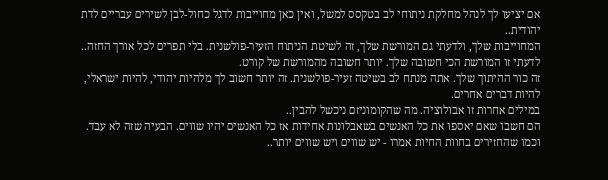אם יציעו לך לנהל מחלקת ניתוחי לב בטקסס למשל, ואין כאן מחוייבות לדגל כחול-לבן לשירים עבריים לדת יהודית..
המחוייבות שלך, ולדעתי גם המורשת שלך, זה לשיטת הניתוח הזעיר-פולשנית. בלי תפרים לכל אורך החזה..
לדעתי זו המורשת הכי חשובה שלך. יותר חשובה מהמורשת של קורט.
זה כור ההיתוך שלך. אתה מנתח לב בשיטה זעיר-פולשנית. זה יותר חשוב לך מלהיות יהודי, להיות ישראלי, להיות דברים אחרים.
במילים אחרות זו אבולוציה. מה שהקומוניזם ניכשל להבין..
הם חשבו שאם יאספו את כל האנשים בשאבלונות אחידות אז כל האנשים יהיו שווים. הבעיה שזה לא עבד. וכמו שהחזירים בחוות החיות אמרו - יש שווים ויש שווים יותר..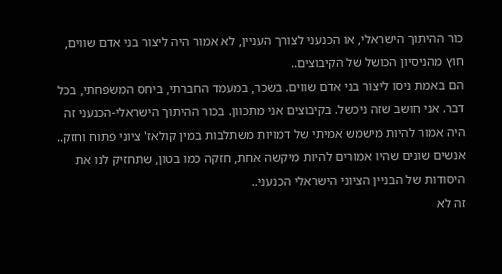כור ההיתוך הישראלי, או הכנעני לצורך העניין, לא אמור היה ליצור בני אדם שווים, חוץ מהניסיון הכושל של הקיבוצים..
הם באמת ניסו ליצור בני אדם שווים. בשכר, במעמד החברתי, ביחס המשפחתי, בכל דבר. אני חושב שזה ניכשל. בקיבוצים אני מתכוון. בכור ההיתוך הישראלי-הכנעני זה היה אמור להיות מישמש אמיתי של דמויות משתלבות במין קולאז' ציוני פתוח וחזק.. אנשים שונים שהיו אמורים להיות מיקשה אחת, חזקה כמו בטון, שתחזיק לנו את היסודות של הבניין הציוני הישראלי הכנעני..
זה לא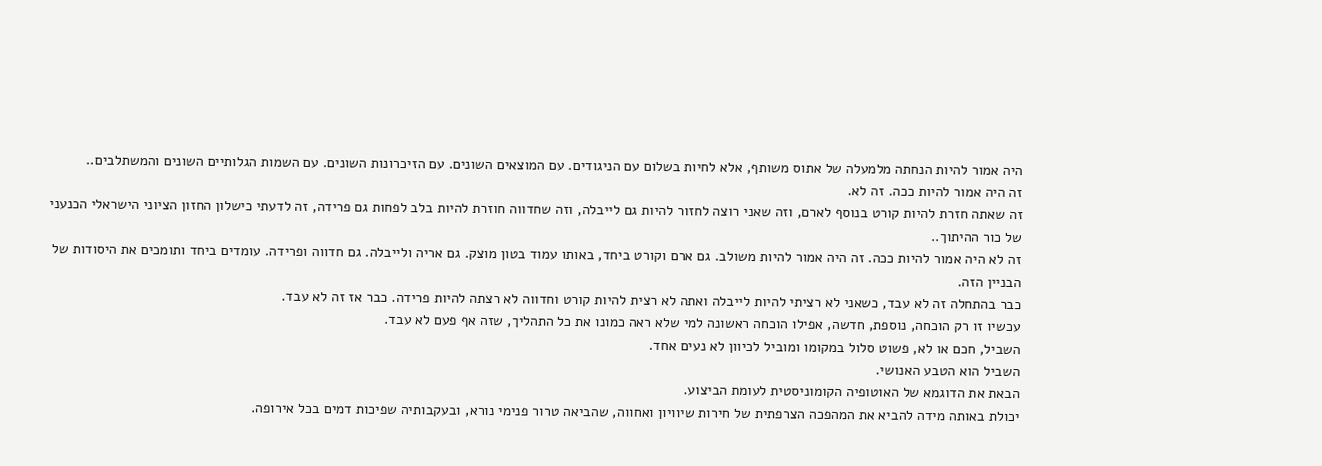היה אמור להיות הנחתה מלמעלה של אתוס משותף, אלא לחיות בשלום עם הניגודים. עם המוצאים השונים. עם הזיכרונות השונים. עם השמות הגלותיים השונים והמשתלבים..
זה היה אמור להיות ככה. זה לא.
זה שאתה חזרת להיות קורט בנוסף לארם, וזה שאני רוצה לחזור להיות גם לייבלה, וזה שחדווה חוזרת להיות בלב לפחות גם פרידה, זה לדעתי כישלון החזון הציוני הישראלי הכנעני של כור ההיתוך..
זה לא היה אמור להיות ככה. זה היה אמור להיות משולב. גם ארם וקורט ביחד, באותו עמוד בטון מוצק. גם אריה ולייבלה. גם חדווה ופרידה. עומדים ביחד ותומכים את היסודות של הבניין הזה.
כבר בהתחלה זה לא עבד, כשאני לא רציתי להיות לייבלה ואתה לא רצית להיות קורט וחדווה לא רצתה להיות פרידה. כבר אז זה לא עבד.
עכשיו זו רק הוכחה, נוספת, חדשה, אפילו הוכחה ראשונה למי שלא ראה כמונו את כל התהליך, שזה אף פעם לא עבד.
השביל, חכם או לא, פשוט סלול במקומו ומוביל לכיוון לא נעים אחד.
השביל הוא הטבע האנושי.
הבאת את הדוגמא של האוטופיה הקומוניסטית לעומת הביצוע.
יכולת באותה מידה להביא את המהפכה הצרפתית של חירות שיוויון ואחווה, שהביאה טרור פנימי נורא, ובעקבותיה שפיכות דמים בכל אירופה.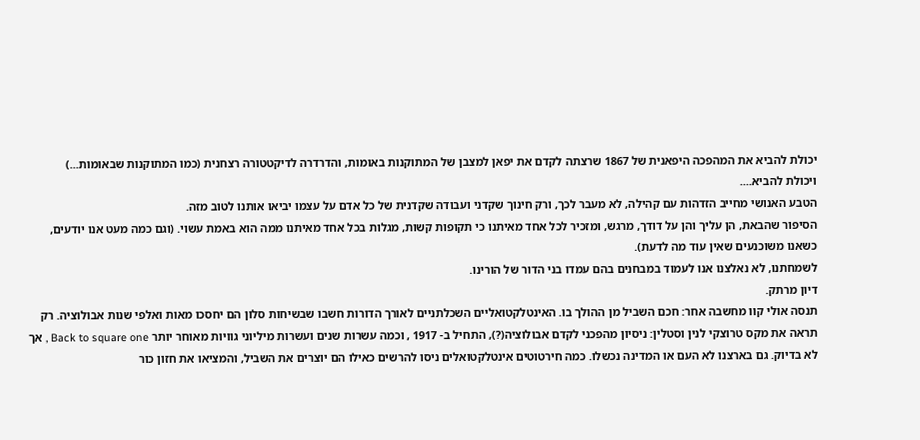יכולת להביא את המהפכה היפאנית של 1867 שרצתה לקדם את יפאן למצבן של המתוקנות באומות, והדרדרה לדיקטטורה רצחנית (כמו המתוקנות שבאומות...)
ויכולת להביא....
הטבע האנושי מחייב הזדהות עם קהילה, לא מעבר לכך, ורק חינוך שקדני ועבודה שקדנית של כל אדם על עצמו יביאו אותנו לטוב מזה.
הסיפור שהבאת, הן עליך והן על דודך, מרגש, ומזכיר לכל אחד מאיתנו כי תקופות קשות, מגלות בכל אחד מאיתנו ממה הוא באמת עשוי. (וגם כמה מעט אנו יודעים, כשאנו משוכנעים שאין עוד מה לדעת).
לשמחתנו, לא נאלצנו אנו לעמוד במבחנים בהם עמדו בני הדור של הורינו.
דיון מרתק.
תנסה אולי קוו מחשבה אחר: חכם השביל מן ההולך בו. האינטלקטואליים השכלתניים לאורך הדורות חשבו שבשיחות סלון הם יחסכו מאות ואלפי שנות אבולוציה. רק תראה את מקס טרוצקי לנין וסטלין: ניסיון מהפכני לקדם אבולוציה(?), התחיל ב- 1917 , וכמה עשרות שנים ועשרות מיליוני גוויות מאוחר יותר Back to square one , אך לא בדיוק. גם בארצנו לא העם או המדינה נכשלו. כמה חירטוטים אינטלקטואלים ניסו להרשים כאילו הם יוצרים את השביל, והמציאו את חזון כור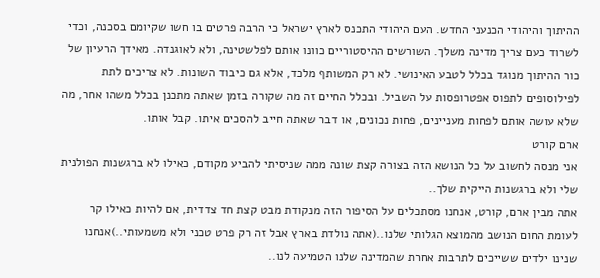ההיתוך והיהודי הכנעני החדש. העם היהודי התכנס לארץ ישראל כי הרבה פרטים בו חשו שקיומם בסכנה, וכדי לשרוד כעם צריך מדינה משלך. השורשים ההיסטוריים כוונו אותם לפלשטינה, ולא לאוגנדה. מאידך הרעיון של כור ההיתוך מנוגד בכלל לטבע האינושי. לא רק המשותף מלכד, אלא גם כיבוד השונות. לא צריכים לתת לפילוסופים לתפוס אפטרופסות על השביל. ובכלל החיים זה מה שקורה בזמן שאתה מתכנן בכלל משהו אחר, מה שלא עושה אותם לפחות מעניינים, פחות נכונים, או דבר שאתה חייב להסכים איתו. קבל אותו.
ארם קורט
אני מנסה לחשוב על כל הנושא הזה בצורה קצת שונה ממה שניסיתי להביע מקודם, כאילו לא ברגשנות הפולנית שלי ולא ברגשנות הייקית שלך..
אתה מבין ארם, קורט, אנחנו מסתכלים על הסיפור הזה מנקודת מבט קצת חד צדדית, אם להיות כאילו קר לעומת החום הנושב מהמוצא הגלותי שלנו..(אתה נולדת בארץ אבל זה רק פרט טכני ולא משמעותי..)אנחנו שנינו ילדים ששייכים לתרבות אחרת שהמדינה שלנו הטמיעה לנו..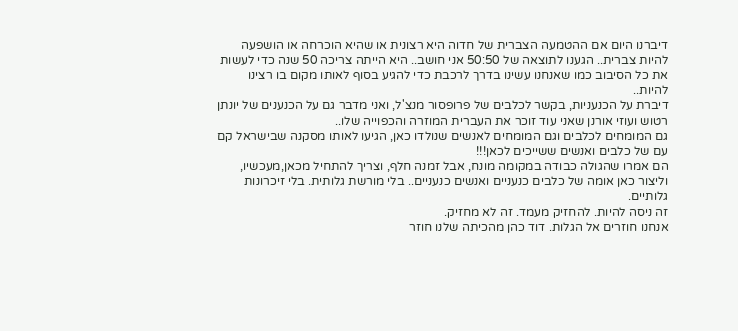דיברנו היום אם ההטמעה הצברית של חדוה היא רצונית או שהיא הוכרחה או הושפעה להיות צברית.. הגענו לתוצאה של 50:50 אני חושב.. היא הייתה צריכה 50 שנה כדי לעשות את כל הסיבוב כמו שאנחנו עשינו בדרך לרכבת כדי להגיע בסוף לאותו מקום בו רצינו להיות..
דיברת על הכנעניות, בקשר לכלבים של פרופסור מנצ'ל, ואני מדבר גם על הכנענים של יונתן רטוש ועוזי אורנן שאני עוד זוכר את העברית המוזרה והכפוייה שלו..
גם המומחים לכלבים וגם המומחים לאנשים שנולדו כאן, הגיעו לאותו מסקנה שבישראל קם עם של כלבים ואנשים ששייכים לכאן!!!
הם אמרו שהגולה כבודה במקומה מונח, אבל זמנה חלף, וצריך להתחיל מכאן,מעכשיו, וליצור כאן אומה של כלבים כנעניים ואנשים כנעניים.. בלי מורשת גלותית. בלי זיכרונות גלותיים.
זה ניסה להיות. להחזיק מעמד. זה לא מחזיק.
אנחנו חוזרים אל הגלות. דוד כהן מהכיתה שלנו חוזר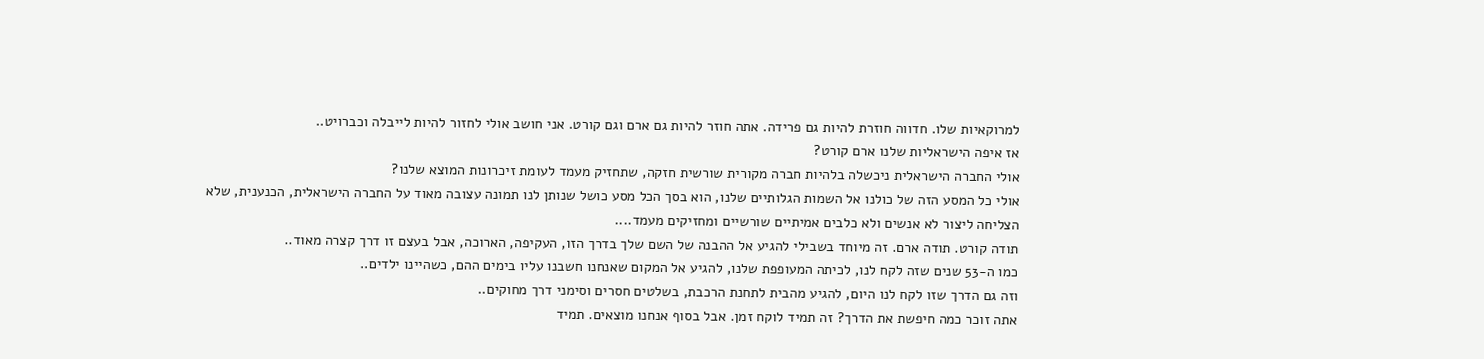למרוקאיות שלו. חדווה חוזרת להיות גם פרידה. אתה חוזר להיות גם ארם וגם קורט. אני חושב אולי לחזור להיות לייבלה וכברויט..
אז איפה הישראליות שלנו ארם קורט?
אולי החברה הישראלית ניכשלה בלהיות חברה מקורית שורשית חזקה, שתחזיק מעמד לעומת זיכרונות המוצא שלנו?
אולי כל המסע הזה של כולנו אל השמות הגלותיים שלנו, הוא בסך הכל מסע כושל שנותן לנו תמונה עצובה מאוד על החברה הישראלית, הכנענית, שלא הצליחה ליצור לא אנשים ולא כלבים אמיתיים שורשיים ומחזיקים מעמד....
תודה קורט. תודה ארם. זה מיוחד בשבילי להגיע אל ההבנה של השם שלך בדרך הזו, העקיפה, הארוכה, אבל בעצם זו דרך קצרה מאוד..
כמו ה-53 שנים שזה לקח לנו, לכיתה המעופפת שלנו, להגיע אל המקום שאנחנו חשבנו עליו בימים ההם, כשהיינו ילדים..
וזה גם הדרך שזו לקח לנו היום, להגיע מהבית לתחנת הרכבת, בשלטים חסרים וסימני דרך מחוקים..
אתה זוכר כמה חיפשת את הדרך? זה תמיד לוקח זמן. אבל בסוף אנחנו מוצאים. תמיד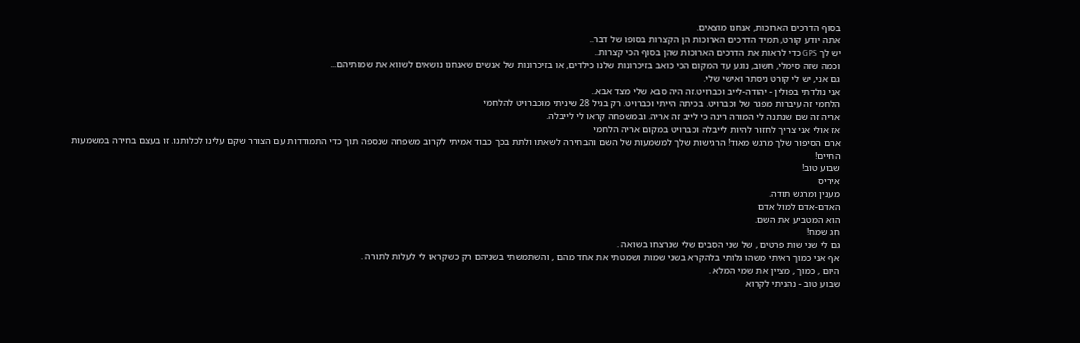בסוף הדרכים הארוכות, אנחנו מוצאים.
אתה יודע קורט, תמיד הדרכים הארוכות הן הקצרות בסופו של דבר..
יש לך GPS כדי לראות את הדרכים הארוכות שהן בסוף הכי קצרות..
וכמה שזה סימלי, חשוב, נוגע עד המקום הכי כואב בזיכרונות שלנו כילדים, או בזיכרונות של אנשים שאנחנו נושאים לשווא את שמותיהם...
גם אני, יש לי קורט ניסתר ואישי שלי.
אני נולדתי בפולין - יהודה-לייב וכברויט.זה היה סבא שלי מצד אבא..
הלחמי זה עיברות מפגר של וכברויט. בכיתה הייתי וכברויט. רק בגיל 28 שיניתי מוכברויט להלחמי
אריה זה שם שנתנה לי המורה רינה כי לייב זה אריה. ובמשפחה קראו לי לייבלה.
אז אולי אני צריך לחזור להיות לייבלה וכברויט במקום אריה הלחמי
ארם הסיפור שלך מרגש מאוד! הרגישות שלך למשמעות של השם והבחירה לשאתו ולתת בכך כבוד אמיתי לקרוב משפחה שנספה תוך כדי התמודדות עם הצורר שקם עלינו לכלותנו. זו בעצם בחירה במשמעות החיים!
שבוע טוב!
איריס
מענין ומרגש תודה.
האדם-אדם למול אדם
הוא המטביע את השם.
חג שמח!
גם לי שני שות פרטים , של שני הסבים שלי שנרצחו בשואה .
אף אני כמוך ראיתי משהו גלותי בלהקרא בשני שמות ושמטתי את אחד מהם , והשתמשתי בשניהם רק כשקראו לי לעלות לתורה .
היום , כמוך , מציין את שמי המלא .
שבוע טוב - נהניתי לקרוא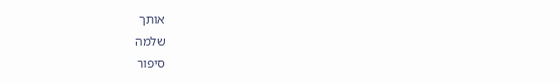אותך
שלמה
סיפור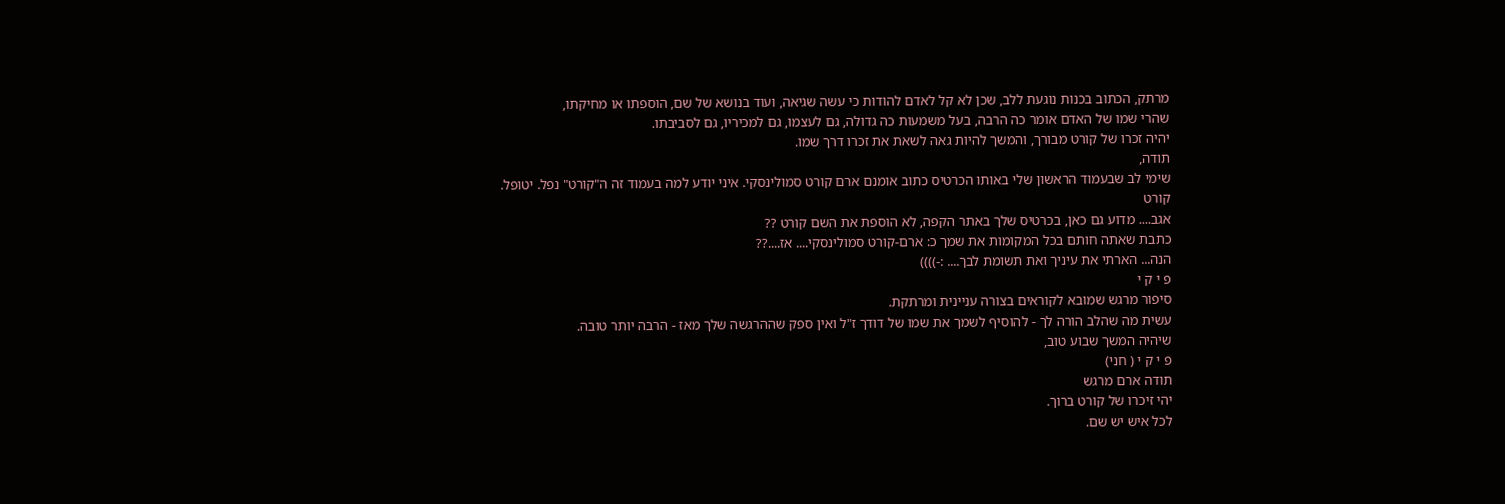מרתק, הכתוב בכנות נוגעת ללב, שכן לא קל לאדם להודות כי עשה שגיאה, ועוד בנושא של שם, הוספתו או מחיקתו,
שהרי שמו של האדם אומר כה הרבה, בעל משמעות כה גדולה, גם לעצמו, גם למכיריו, גם לסביבתו.
יהיה זכרו של קורט מבורך, והמשך להיות גאה לשאת את זכרו דרך שמו.
תודה,
שימי לב שבעמוד הראשון שלי באותו הכרטיס כתוב אומנם ארם קורט סמולינסקי. איני יודע למה בעמוד זה ה"קורט" נפל. יטופל.
קורט
אגב.... מדוע גם כאן, בכרטיס שלך באתר הקפה, לא הוספת את השם קורט ??
כתבת שאתה חותם בכל המקומות את שמך כ: ארם-קורט סמולינסקי.... אז....??
הנה... הארתי את עיניך ואת תשומת לבך.... :-))))
פ י ק י
סיפור מרגש שמובא לקוראים בצורה עניינית ומרתקת.
עשית מה שהלב הורה לך - להוסיף לשמך את שמו של דודך ז"ל ואין ספק שההרגשה שלך מאז - הרבה יותר טובה.
שיהיה המשך שבוע טוב,
פ י ק י ( חני)
תודה ארם מרגש
יהי זיכרו של קורט ברוך.
לכל איש יש שם.